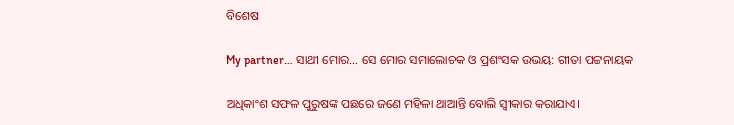ବିଶେଷ

My partner… ସାଥୀ ମୋର… ସେ ମୋର ସମାଲୋଚକ ଓ ପ୍ରଶଂସକ ଉଭୟ: ଗୀତା ପଟ୍ଟନାୟକ

ଅଧିକାଂଶ ସଫଳ ପୁରୁଷଙ୍କ ପଛରେ ଜଣେ ମହିଳା ଥାଆନ୍ତି ବୋଲି ସ୍ବୀକାର କରାଯାଏ।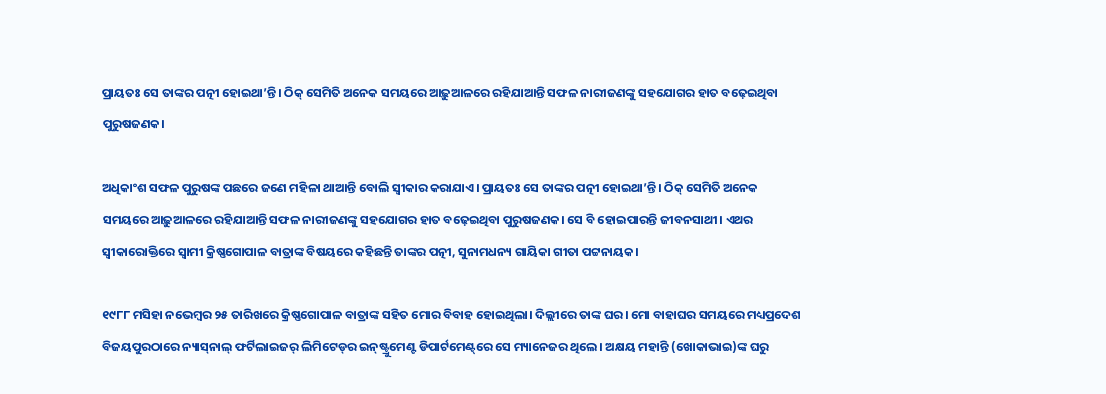ପ୍ରାୟତଃ ସେ ତାଙ୍କର ପତ୍ନୀ ହୋଇଥା’ନ୍ତି। ଠିକ୍‌ ସେମିତି ଅନେକ ସମୟରେ ଆଢ଼ୁଆଳରେ ରହିଯାଆନ୍ତି ସଫଳ ନାରୀଜଣଙ୍କୁ ସହଯୋଗର ହାତ ବଢ଼େଇଥିବା ପୁରୁଷଜଣକ।

ଅଧିକାଂଶ ସଫଳ ପୁରୁଷଙ୍କ ପଛରେ ଜଣେ ମହିଳା ଥାଆନ୍ତି ବୋଲି ସ୍ବୀକାର କରାଯାଏ। ପ୍ରାୟତଃ ସେ ତାଙ୍କର ପତ୍ନୀ ହୋଇଥା’ନ୍ତି। ଠିକ୍‌ ସେମିତି ଅନେକ ସମୟରେ ଆଢ଼ୁଆଳରେ ରହିଯାଆନ୍ତି ସଫଳ ନାରୀଜଣଙ୍କୁ ସହଯୋଗର ହାତ ବଢ଼େଇଥିବା ପୁରୁଷଜଣକ। ସେ ବି ହୋଇପାରନ୍ତି ଜୀବନସାଥୀ। ଏଥର ସ୍ବୀକାରୋକ୍ତିରେ ସ୍ବାମୀ କ୍ରିଷ୍ଣଗୋପାଳ ବାତ୍ରାଙ୍କ ବିଷୟରେ କହିଛନ୍ତି ତାଙ୍କର ପତ୍ନୀ, ସୁନାମଧନ୍ୟ ଗାୟିକା ଗୀତା ପଟ୍ଟନାୟକ।

୧୯୮୮ ମସିହା ନଭେମ୍ବର ୨୫ ତାରିଖରେ କ୍ରିଷ୍ଣଗୋପାଳ ବାତ୍ରାଙ୍କ ସହିତ ମୋର ବିବାହ ହୋଇଥିଲା। ଦିଲ୍ଲୀରେ ତାଙ୍କ ଘର। ମୋ ବାହାଘର ସମୟରେ ମଧ୍ୟପ୍ରଦେଶ ବିଜୟପୁରଠାରେ ନ୍ୟାସ୍‌ନାଲ୍‌ ଫର୍ଟିଲାଇଜର୍‌ ଲିମିଟେଡ୍‌ର ଇନ୍‌ଷ୍ଟ୍ରୁମେଣ୍ଟ ଡିପାର୍ଟମେଣ୍ଟ୍‌ରେ ସେ ମ୍ୟାନେଜର ଥିଲେ। ଅକ୍ଷୟ ମହାନ୍ତି (ଖୋକାଭାଇ)ଙ୍କ ଘରୁ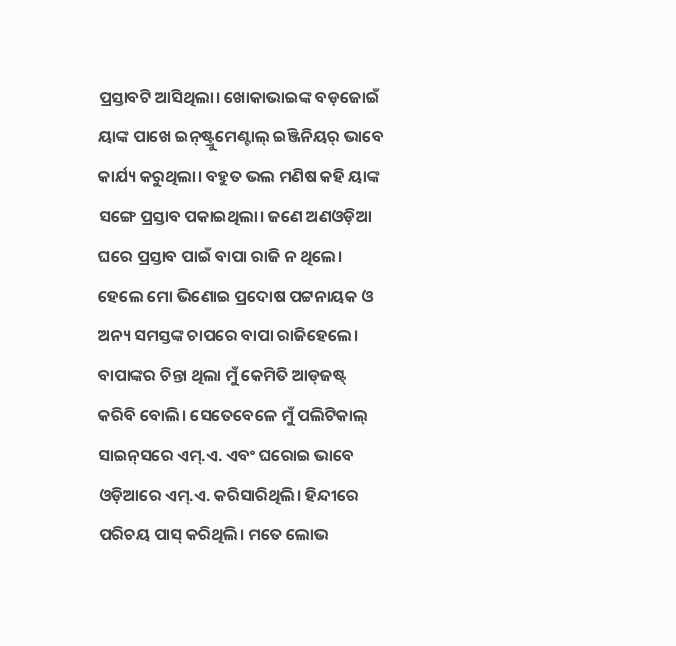ପ୍ରସ୍ତାବଟି ଆସିଥିଲା। ଖୋକାଭାଇଙ୍କ ବଡ଼ଜୋଇଁ ୟାଙ୍କ ପାଖେ ଇନ୍‌ଷ୍ଟ୍ରୁମେଣ୍ଟାଲ୍‌ ଇଞ୍ଜିନିୟର୍‌ ଭାବେ କାର୍ଯ୍ୟ କରୁଥି‌ଲା। ବହୁତ ଭଲ ମଣିଷ କହି ୟାଙ୍କ ସଙ୍ଗେ ପ୍ରସ୍ତାବ ପକାଇଥିଲା। ଜଣେ ଅଣଓଡ଼ିଆ ଘରେ ପ୍ରସ୍ତାବ ପାଇଁ ବାପା ରାଜି ନ ଥିଲେ। ହେଲେ ମୋ ଭିଣୋଇ ପ୍ରଦୋଷ ପଟ୍ଟନାୟକ ଓ ଅନ୍ୟ ସମସ୍ତଙ୍କ ଚାପରେ ବାପା ରାଜିହେଲେ। ବାପାଙ୍କର ଚିନ୍ତା ଥିଲା ମୁଁ କେମିତି ଆଡ୍‌ଜଷ୍ଟ୍‌ କରିବି ବୋଲି। ସେତେବେଳେ ମୁଁ ପଲିଟିକାଲ୍‌ ସାଇନ୍‌ସରେ ଏମ୍‌.ଏ. ଏବଂ ଘରୋଇ ଭାବେ ଓଡ଼ିଆରେ ଏମ୍‌.ଏ. କରିସାରିଥିଲି। ହିନ୍ଦୀରେ ପରିଚୟ ପାସ୍‌ କରିଥିଲି। ମତେ ଲୋଭ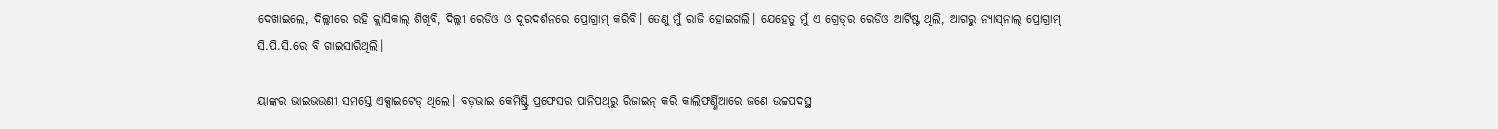ଦେଖାଇଲେ, ଦିଲ୍ଲୀରେ ରହି କ୍ଲାସିକାଲ୍‌ ଶିଖିବି, ଦିଲ୍ଲୀ ରେଡିଓ ଓ ଦୂରଦର୍ଶନରେ ପ୍ରୋଗ୍ରାମ୍‌ କରିବି। ତେଣୁ ମୁଁ ରାଜି ହୋଇଗଲି। ଯେହେତୁ ମୁଁ ଏ ଗ୍ରେଡ୍‌ର ରେଡିଓ ଆର୍ଟିଷ୍ଟ ଥିଲି, ଆଗରୁ ନ୍ୟାସ୍‌ନାଲ୍‌ ପ୍ରୋଗ୍ରାମ୍‌ ସି.ପି.ସି.ରେ ବି ଗାଇସାରିଥିଲି।

ୟାଙ୍କର ଭାଇଭଉଣୀ ସମସ୍ତେ ଏକ୍ସାଇଟେଡ୍‌ ଥିଲେ। ବଡ଼ଭାଇ କେମିଷ୍ଟ୍ରି ପ୍ରଫେସର ପାନିପଥ୍‌ରୁ ରିଜାଇନ୍‌ କରି କାଲିଫର୍ଣ୍ଣିଆରେ ଜଣେ ଉଚ୍ଚପଦସ୍ଥ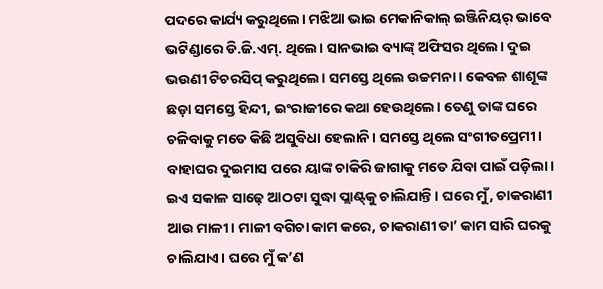ପଦରେ କାର୍ଯ୍ୟ କରୁଥିଲେ। ମଝିଆ ଭାଇ ମେକାନିକାଲ୍‌ ଇଞ୍ଜିନିୟର୍‌ ଭାବେ ଭଟିଣ୍ଡାରେ ଡି.ଜି.ଏମ୍‌. ଥିଲେ। ସାନଭାଇ ବ୍ୟାଙ୍କ୍‌ ଅଫିସର ଥିଲେ। ଦୁଇ ଭଉଣୀ ଟିଚରସିପ୍‌ କରୁଥିଲେ। ସମସ୍ତେ ଥିଲେ ଉଚ୍ଚମନା। କେବଳ ଶାଶୂଙ୍କ ଛଡ଼ା ସମସ୍ତେ ହିନ୍ଦୀ, ଇଂରାଜୀରେ କଥା ହେଉଥିଲେ। ତେଣୁ ତାଙ୍କ ଘରେ ଚଳିବାକୁ ମତେ କିଛି ଅସୁବିଧା ହେଲାନି। ସମସ୍ତେ ଥିଲେ ସଂଗୀତପ୍ରେମୀ। ବାହାଘର ଦୁଇମାସ ପରେ ୟାଙ୍କ ଚାକିରି ଜାଗାକୁ ମତେ ଯିବା ପାଇଁ ପଡ଼ିଲା। ଇଏ ସକାଳ ସାଢ଼େ ଆଠଟା ସୁଦ୍ଧା ପ୍ଲାଣ୍ଟ୍‌କୁ ଚାଲିଯାନ୍ତି। ଘରେ ମୁଁ, ଚାକରାଣୀ ଆଉ ମାଳୀ। ମାଳୀ ବଗିଚା କାମ କରେ, ଚାକରାଣୀ ତା’ କାମ ସାରି ଘରକୁ ଚାଲିଯାଏ। ଘରେ ମୁଁ କ’ଣ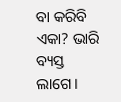ବା କରିବି ଏକା? ଭାରି ବ୍ୟସ୍ତ ଲାଗେ।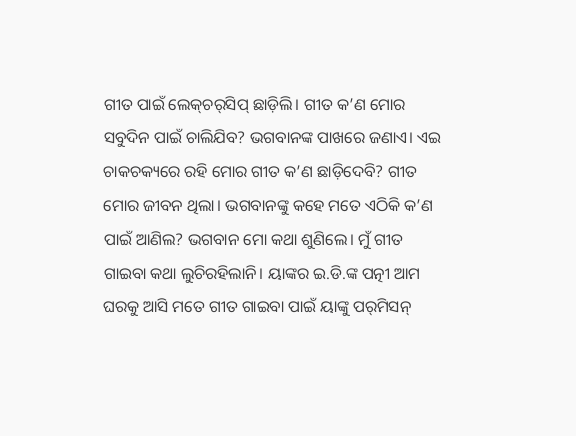ଗୀତ ପାଇଁ ଲେକ୍‌ଚର୍‌ସିପ୍‌ ଛାଡ଼ିଲି। ଗୀତ କ’ଣ ମୋର ସବୁଦିନ ପାଇଁ ଚାଲିଯିବ? ଭଗବାନଙ୍କ ପାଖରେ ଜଣାଏ। ଏଇ ଚାକଚକ୍ୟରେ ରହି ମୋର ଗୀତ କ’ଣ ଛାଡ଼ିଦେବି? ଗୀତ ମୋର ଜୀବନ ଥିଲା। ଭଗବାନଙ୍କୁ କହେ ମତେ ଏଠିକି କ’ଣ ପାଇଁ ଆଣିଲ? ଭଗବାନ ମୋ କଥା ଶୁଣିଲେ। ମୁଁ ଗୀତ ଗାଇବା କଥା ଲୁଚିରହିଲାନି। ୟାଙ୍କର ଇ.ଡି.ଙ୍କ ପତ୍ନୀ ଆମ ଘରକୁ ଆସି ମତେ ଗୀତ ଗାଇବା ପାଇଁ ୟାଙ୍କୁ ପର୍‌ମିସନ୍‌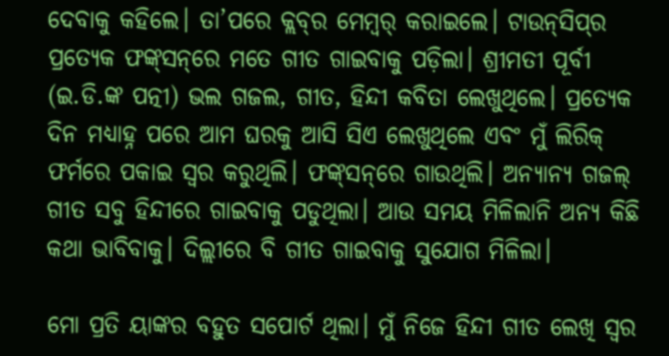ଦେବାକୁ କହିଲେ। ତା’ପରେ କ୍ଲବ୍‌ର ମେମ୍ବର୍‌ କରାଇଲେ। ଟାଉନ୍‌ସିପ୍‌ର ପ୍ରତ୍ୟେକ ଫଙ୍କ୍‌ସନ୍‌ରେ ମତେ ଗୀତ ଗାଇବାକୁ ପଡ଼ିଲା। ଶ୍ରୀମତୀ ପୂର୍ବୀ (ଇ.ଡି.ଙ୍କ ପତ୍ନୀ) ଭଲ ଗଜଲ, ଗୀତ, ହିନ୍ଦୀ କବିତା ଲେଖୁଥିଲେ। ପ୍ରତ୍ୟେକ ଦିନ ମଧ୍ୟାହ୍ନ ପରେ ଆମ ଘରକୁ ଆସି ସିଏ ଲେଖୁଥିଲେ ଏବଂ ମୁଁ ଲିରିକ୍‌ ଫର୍ମରେ ପକାଇ ସ୍ବର କରୁଥିଲି। ଫଙ୍କ୍‌ସନ୍‌ରେ ଗାଉଥିଲି। ଅନ୍ୟାନ୍ୟ ଗଜଲ୍‌ ଗୀତ ସବୁ ହିନ୍ଦୀରେ ଗାଇବାକୁ ପଡୁଥିଲା। ଆଉ ସମୟ ମିଳିଲାନି ଅନ୍ୟ କିଛି କଥା ଭାବିବାକୁ। ଦିଲ୍ଲୀରେ ବି ଗୀତ ଗାଇବାକୁ ସୁଯୋଗ ମିଳିଲା।

ମୋ ପ୍ରତି ୟାଙ୍କର ବହୁତ ସପୋର୍ଟ ଥିଲା। ମୁଁ ନିଜେ ହିନ୍ଦୀ ଗୀତ ଲେଖି ସ୍ବର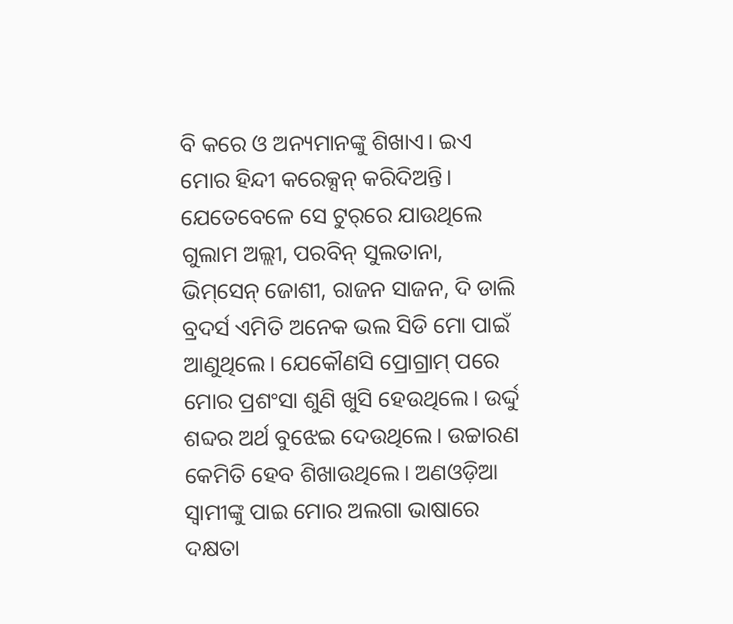ବି କରେ ଓ ଅନ୍ୟମାନଙ୍କୁ ଶିଖାଏ। ଇଏ ମୋର ହିନ୍ଦୀ କରେକ୍ସନ୍‌ କରିଦିଅନ୍ତି। ଯେତେବେଳେ ସେ ଟୁର୍‌ରେ ଯାଉଥିଲେ ଗୁଲାମ ଅଲ୍ଲୀ, ପରବିନ୍‌ ସୁଲତାନା, ଭିମ୍‌ସେନ୍‌ ଜୋଶୀ, ରାଜନ ସାଜନ, ଦି ଡାଲି ବ୍ରଦର୍ସ ଏମିତି ଅନେକ ଭଲ ସିଡି ମୋ ପାଇଁ ଆଣୁଥିଲେ। ଯେକୌଣସି ପ୍ରୋଗ୍ରାମ୍‌ ପରେ ମୋର ପ୍ରଶଂସା ଶୁଣି ଖୁସି ହେଉଥିଲେ। ଉର୍ଦ୍ଦୁ ଶବ୍ଦର ଅର୍ଥ ବୁଝେଇ ଦେଉଥିଲେ। ଉଚ୍ଚାରଣ କେମିତି ହେବ ଶିଖାଉଥିଲେ। ଅଣଓଡ଼ିଆ ସ୍ବାମୀଙ୍କୁ ପାଇ ମୋର ଅଲଗା ଭାଷାରେ ଦକ୍ଷତା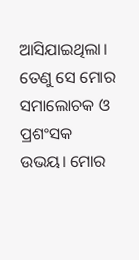ଆସିଯାଇଥିଲା। ତେଣୁ ସେ ମୋର ସମାଲୋଚକ ଓ ପ୍ରଶଂସକ ଉଭୟ। ମୋର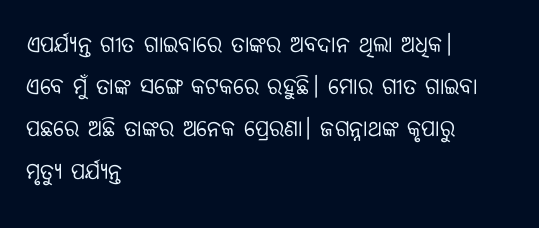ଏପର୍ଯ୍ୟନ୍ତ ଗୀତ ଗାଇବାରେ ତାଙ୍କର ଅବଦାନ ଥିଲା ଅଧିକ। ଏବେ ମୁଁ ତାଙ୍କ ସଙ୍ଗେ କଟକରେ ରହୁଛି। ମୋର ଗୀତ ଗାଇବା ପଛରେ ଅଛି ତାଙ୍କର ଅନେକ ପ୍ରେରଣା। ଜଗନ୍ନାଥଙ୍କ କୃପାରୁ ମୃତ୍ୟୁ ପର୍ଯ୍ୟନ୍ତ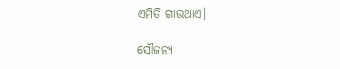ଏମିତି ଗାଉଥାଏ।

ସୌଜନ୍ୟ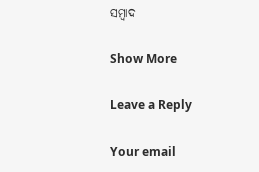ସମ୍ବାଦ

Show More

Leave a Reply

Your email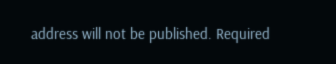address will not be published. Required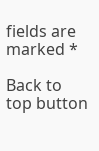fields are marked *

Back to top button